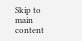Skip to main content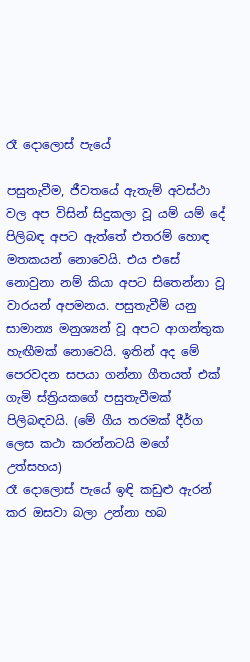රෑ දොලොස් පැයේ

පසුතැවීම, ජීවතයේ ඇතැම් අවස්ථා වල අප විසින් සිදුකලා වූ යම් යම් දේ පිලිබඳ අපට ඇත්තේ එතරම් හොඳ මතකයන් නොවෙයි. එය එසේ නොවුනා නම් කියා අපට සිතෙන්නා වූ වාරයන් අපමනය. පසුතැවීම් යනු සාමාන්‍ය මනුශ්‍යන් වූ අපට ආගන්තුක හැඟීමක් නොවෙයි. ඉතින් අද මේ පෙරවදන සපයා ගන්නා ගීතයත් එක් ගැමි ස්ත්‍රියකගේ පසුතැවීමක් පිලිබඳවයි. (මේ ගීය තරමක් දීර්ග ලෙස කථා කරන්නටයි මගේ උත්සහය)
රෑ දොලොස් පැයේ ඉඳි කඩුළු ඇරන් කර ඔසවා බලා උන්නා හබ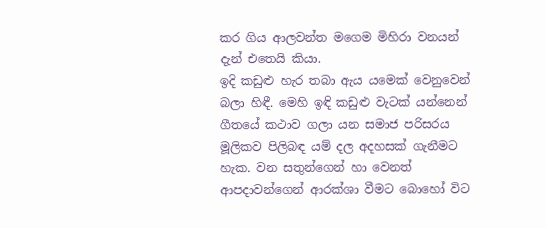කර ගිය ආලවන්ත මගෙම මිහිරා වනයන් දැන් එතෙයි කියා.
ඉදි කඩුළු හැර තබා ඇය යමෙක් වෙනුවෙන් බලා හිඳී. මෙහි ඉඳි කඩුළු වැටක් යන්නෙන් ගීතයේ කථාව ගලා යන සමාජ පරිසරය මූලිකව පිලිබඳ යම් දල අදහසක් ගැනීමට හැක. වන සතුන්ගෙන් හා වෙනත් ආපදාවන්ගෙන් ආරක්ශා වීමට බොහෝ විට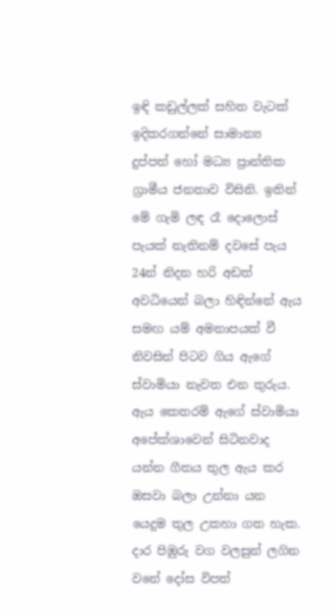ඉඳි කඩුල්ලක් සහිත වැටක් ඉදිකරගන්නේ සාමාන්‍ය දුප්පත් හෝ මධ්‍ය ප්‍රාන්තික ග්‍රාමීය ජනතාව විසිනි. ඉතින් මේ ගැමි ලඳ රෑ දොලොස් පැයක් නැතිනම් දවසේ පැය 24න් නිදන හරි අඩත් අවධියෙන් බලා හිඳින්නේ ඇය සමඟ යම් අමනාපයක් වී නිවසින් පිටව ගිය ඇගේ ස්වාමියා නැවත එන තුරුය. ඇය කෙතරම් ඇගේ ස්වාමියා අපේක්ශාවෙන් සිටිනවාද යන්න ගීතය තුල ඇය කර ඔසවා බලා උන්නා යන යෙදුම තුල උකහා ගත හැක.
දාර පිඹුරු වග වලසුන් ලගින වනේ දෝස විපත්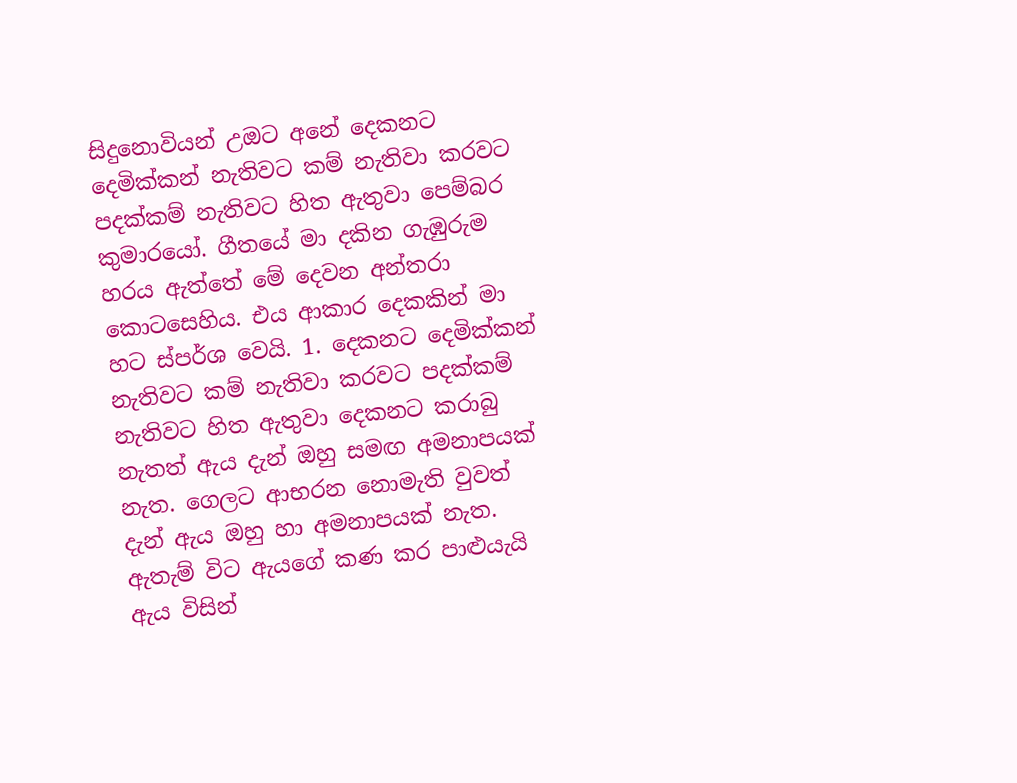සිදුනොවියන් උඔට අනේ දෙකනට දෙමික්කන් නැතිවට කම් නැතිවා කරවට පදක්කම් නැතිවට හිත ඇතුවා පෙම්බර කුමාරයෝ. ගීතයේ මා දකින ගැඹුරුම හරය ඇත්තේ මේ දෙවන අන්තරා කොටසෙහිය. එය ආකාර දෙකකින් මා හට ස්පර්ශ වෙයි. 1. දෙකනට දෙමික්කන් නැතිවට කම් නැතිවා කරවට පදක්කම් නැතිවට හිත ඇතුවා දෙකනට කරාබු නැතත් ඇය දැන් ඔහු සමඟ අමනාපයක් නැත. ගෙලට ආභරන නොමැති වුවත් දැන් ඇය ඔහු හා අමනාපයක් නැත. ඇතැම් විට ‍ඇයගේ කණ කර පාළුයැයි ඇය විසින්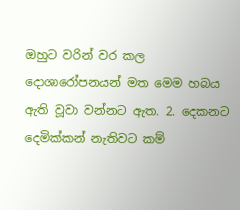ඔහුට වරින් වර කල දොශාරෝපනයන් මත මෙම හබය ඇති වූවා වන්නට ඇත. 2. දෙකනට දෙමික්කන් නැතිවට කම්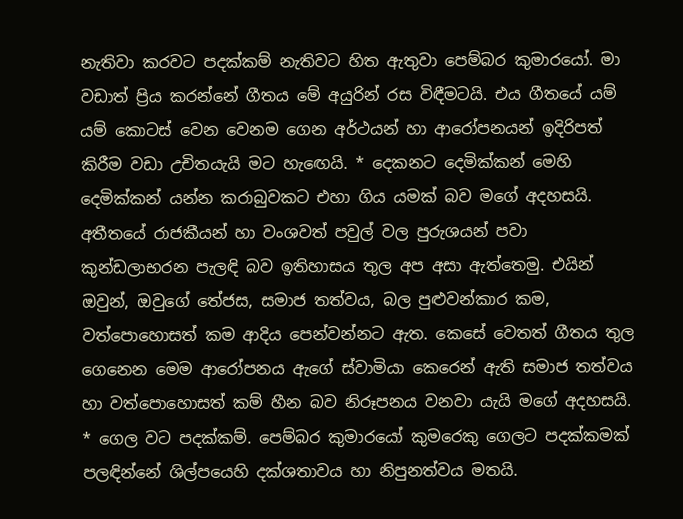නැතිවා කරවට පදක්කම් නැතිවට හිත ඇතුවා පෙම්බර කුමාරයෝ. මා වඩාත් ප්‍රිය කරන්නේ ගීතය මේ අයුරින් රස විඳීමටයි. එය ගීතයේ යම් යම් කොටස් වෙන වෙනම ගෙන අර්ථයන් හා ආරෝපනයන් ඉදිරිපත් කිරීම වඩා උචිතයැයි මට හැඟෙයි. * දෙකනට දෙමික්කන් මෙහි දෙමික්කන් යන්න කරාබුවකට එහා ගිය යමක් බව මගේ අදහසයි. අතීතයේ රාජකීයන් හා වංශවත් පවුල් වල පුරුශයන් පවා කුන්ඩලාභරන පැලඳි බව ඉතිහාසය තුල අප අසා ඇත්තෙමු. එයින් ඔවුන්, ඔවුගේ තේජස, සමාජ තත්වය, බල පුළුවන්කාර කම, වත්පොහොසත් කම ආදිය පෙන්වන්නට ඇත. කෙසේ වෙතත් ගීතය තුල ගෙනෙන මෙම ආරෝපනය ඇගේ ස්වාමියා කෙරෙන් ඇති සමාජ තත්වය හා වත්පොහොසත් කම් හීන බව නිරූපනය වනවා යැයි මගේ අදහසයි. * ගෙල වට පදක්කම්. පෙම්බර කුමාරයෝ කුමරෙකු ගෙලට පදක්කමක් පලඳින්නේ ශිල්පයෙහි දක්ශතාවය හා නිපුනත්වය මතයි.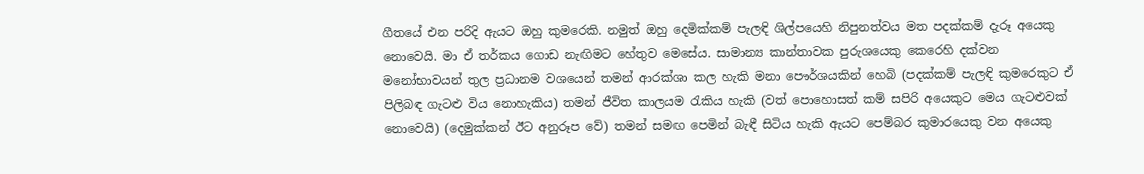ගීතයේ එන පරිදි ඇයට ඔහු කුමරෙකි. නමුත් ඔහු දෙමික්කම් පැලඳි ශිල්පයෙහි නිපුනත්වය මත පදක්කම් දැරූ අයෙකු නොවෙයි. මා ඒ තර්කය ගොඩ නැඟිමට හේතුව මෙසේය. සාමාන්‍ය කාන්තාවක පුරුශයෙකු කෙරෙහි දක්වන මනෝභාවයන් තුල ප්‍රධානම වශයෙන් තමන් ආරක්ශා කල හැකි මනා පෞර්ශයකින් හෙබි (පදක්කම් පැලඳි කුමරෙකුට ඒ පිලිබඳ ගැටළු විය නොහැකිය) තමන් ජීවිත කාලයම රැකිය හැකි (වත් පොහොසත් කම් සපිරි අයෙකුට මෙය ගැටළුවක් නොවෙයි) (දෙමුක්කන් ඊට අනුරූප වේ) තමන් සමඟ පෙමින් බැඳී සිටිය හැකි ඇයට පෙම්බර කුමාරයෙකු වන අයෙකු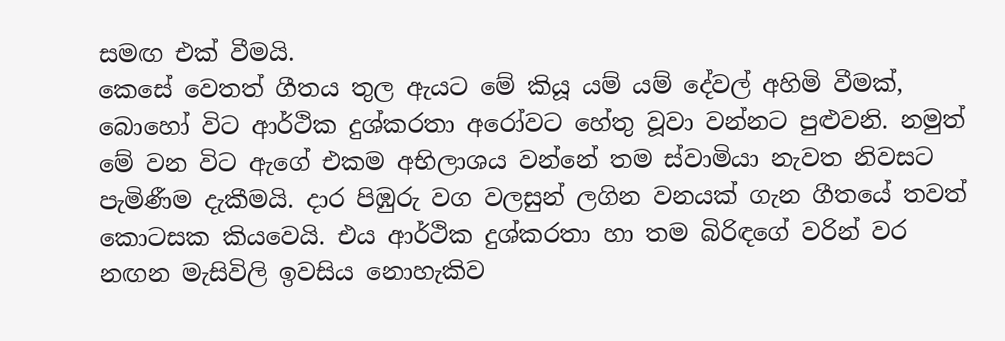සමඟ එක් වීමයි.
කෙසේ වෙතත් ගීතය තුල ඇයට මේ කියූ යම් යම් දේවල් අහිමි වීමක්, බොහෝ විට ආර්ථික දුශ්කරතා අරෝවට හේතු වූවා වන්නට පුළුවනි. නමුත් මේ වන විට ඇගේ එකම අභිලාශය වන්නේ තම ස්වාමියා නැවත නිවසට පැමිණීම දැකීමයි. දාර පිඹුරු වග වලසුන් ලගින වනයක් ගැන ගීතයේ තවත් කොටසක කියවෙයි. එය ආර්ථික දුශ්කරතා හා තම බිරිඳගේ වරින් වර නඟන මැසිවිලි ඉවසිය නොහැකිව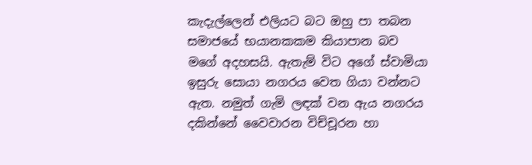කැදැල්ලෙන් එලියට බට ඔහු පා තබන සමාජයේ භයානකකම කියාපාන බව මගේ අදහසයි. ඇතැම් විට අගේ ස්වාමියා ඉසුරු සොයා නගරය වෙත ගියා වන්නට ඇත. නමුත් ගැමි ලඳක් වන ඇය නගරය දකින්නේ වෛවාරන විච්චූරන හා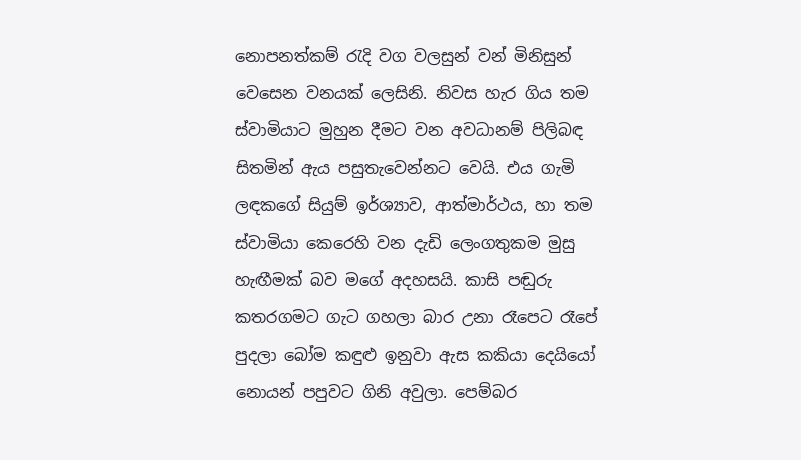නොපනත්කම් රැදි වග වලසුන් වන් මිනිසුන් වෙසෙන වනයක් ලෙසිනි. නිවස හැර ගිය තම ස්වාමියාට මුහුන දීමට වන අවධානම් පිලිබඳ සිතමින් ඇය පසුතැවෙන්නට වෙයි. එය ගැමි ලඳකගේ සියුම් ඉර්ශ්‍යාව, ආත්මාර්ථය, හා තම ස්වාමියා කෙරෙහි වන දැඩි ලෙංගතුකම මුසු හැඟීමක් බව මගේ අදහසයි. කාසි පඬුරු කතරගමට ගැට ගහලා බාර උනා රෑපෙට රෑපේ පුදලා බෝම කඳුළු ඉනුවා ඇස කකියා දෙයියෝ නොයන් පපුවට ගිනි අවුලා. පෙම්බර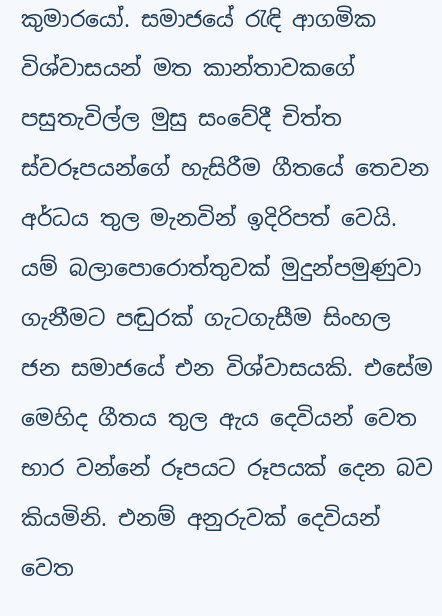කුමාරයෝ. සමාජයේ රැඳි ආගමික විශ්වාසයන් මත කාන්තාවකගේ පසුතැවිල්ල මුසු සංවේදී චිත්ත ස්වරූපයන්ගේ හැසිරීම ගීතයේ තෙවන අර්ධය තුල මැනවින් ඉදිරිපත් වෙයි. යම් බලාපොරොත්තුවක් මුදුන්පමුණුවා ගැනීමට පඬුරක් ගැටගැසීම සිංහල ජන සමාජයේ එන විශ්වාසයකි. එසේම මෙහිද ගීතය තුල ඇය දෙවියන් වෙත භාර වන්නේ රූපයට රූපයක් දෙන බව කියමිනි. එනම් අනුරුවක් දෙවියන් වෙත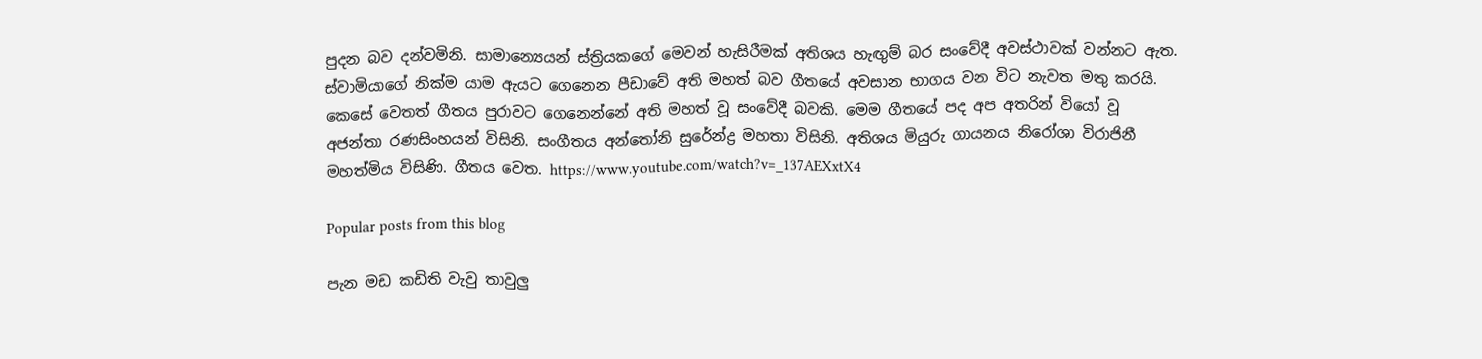පුදන බව දන්වමිනි. සාමාන්‍යෙයන් ස්ත්‍රියකගේ මෙවන් හැසිරීමක් අතිශය හැඟුම් බර සංවේදී අවස්ථාවක් වන්නට ඇත. ස්වාමියාගේ නික්ම යාම ඇයට ගෙනෙන පීඩාවේ අති මහත් බව ගීතයේ අවසාන භාගය වන විට නැවත මතු කරයි. කෙසේ වෙතත් ගීතය පුරාවට ගෙනෙන්නේ අති මහත් වූ සංවේදී බවකි. මෙම ගීතයේ පද අප අතරින් වියෝ වූ අජන්තා රණසිංහයන් විසිනි. සංගීතය අන්තෝනි සුරේන්ද්‍ර මහතා විසිනි. අතිශය මියුරු ගායනය නිරෝශා විරාජිනී මහත්මිය විසිණි. ගීතය වෙත. https://www.youtube.com/watch?v=_137AEXxtX4

Popular posts from this blog

පැන මඩ කඩිති වැවු තාවුලු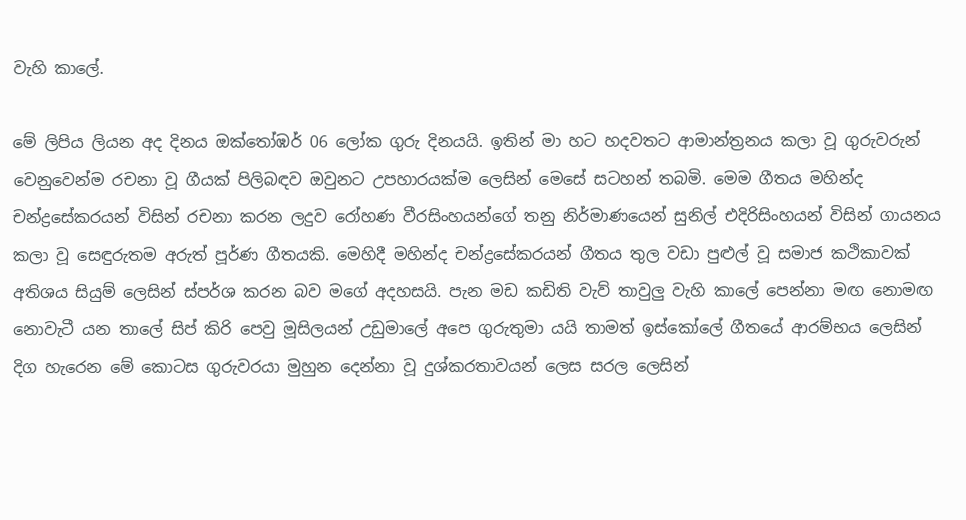වැහි කාලේ.

මේ ලිපිය ලියන අද දිනය ඔක්තෝඹර් 06 ලෝක ගුරු දිනයයි. ඉතින් මා හට හදවතට ආමාන්ත්‍රනය කලා වූ ගුරුවරුන් වෙනුවෙන්ම රචනා වූ ගීයක් පිලිබඳව ඔවුනට උපහාරයක්ම ලෙසින් මෙසේ සටහන් තබමි. මෙම ගීතය මහින්ද චන්ද්‍රසේකරයන් විසින් රචනා කරන ලදුව රෝහණ වීරසිංහයන්ගේ තනු නිර්මාණයෙන් සුනිල් එදිරිසිංහයන් විසින් ගායනය කලා වූ සෙඳුරුතම අරුත් පූර්ණ ගීතයකි. මෙහිදී මහින්ද චන්ද්‍රසේකරයන් ගීතය තුල වඩා පුළුල් වූ සමාජ කථිකාවක් අතිශය සියුම් ලෙසින් ස්පර්ශ කරන බව මගේ අදහසයි. පැන මඩ කඩිති වැව් තාවුලු වැහි කාලේ පෙන්නා මඟ නොමඟ නොවැටී යන තාලේ සිප් කිරි පෙවු මූසිලයන් උඩුමාලේ අපෙ ගුරුතුමා යයි තාමත් ඉස්කෝලේ ගීතයේ ආරම්භය ලෙසින් දිග හැරෙන මේ කොටස ගුරුවරයා මුහුන දෙන්නා වූ දුශ්කරතාවයන් ලෙස සරල ලෙසින්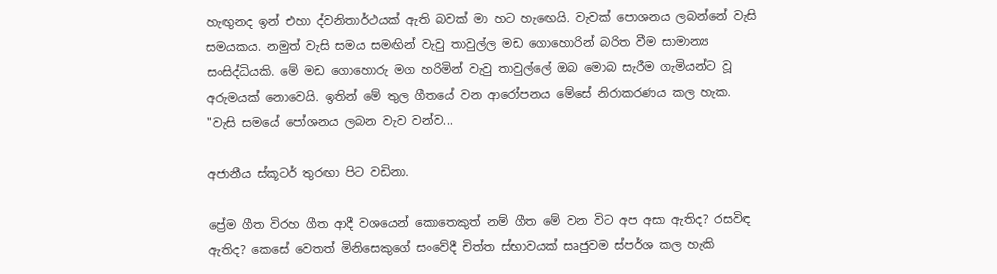හැඟුනද ඉන් එහා ද්වනිතාර්ථයක් ඇති බවක් මා හට හැඟෙයි. වැවක් පොශනය ලබන්නේ වැසි සමයකය. නමුත් වැසි සමය සමඟින් වැවු තාවුල්ල මඩ ගොහොරින් බරිත වීම සාමාන්‍ය සංසිද්ධියකි. මේ මඩ ගොහොරු මග හරිමින් වැවු තාවුල්ලේ ඔබ මොබ සැරීම ගැමියන්ට වූ අරුමයක් නොවෙයි. ඉතින් මේ තුල ගීතයේ වන ආරෝපනය මේසේ නිරාකරණය කල හැක. "වැසි සමයේ පෝශනය ලබන වැව වන්ව...

අජානීය ස්කූටර් තුරඟා පිට වඩිනා.

ප්‍රේම ගීත විරහ ගීත ආදී වශයෙන් කොතෙකුත් නම් ගීත මේ වන විට අප අසා ඇතිද? රසවිඳ ඇතිද? කෙසේ වෙතත් මිනිසෙකුගේ සංවේදී චිත්ත ස්භාවයක් සෘජුවම ස්පර්ශ කල හැකි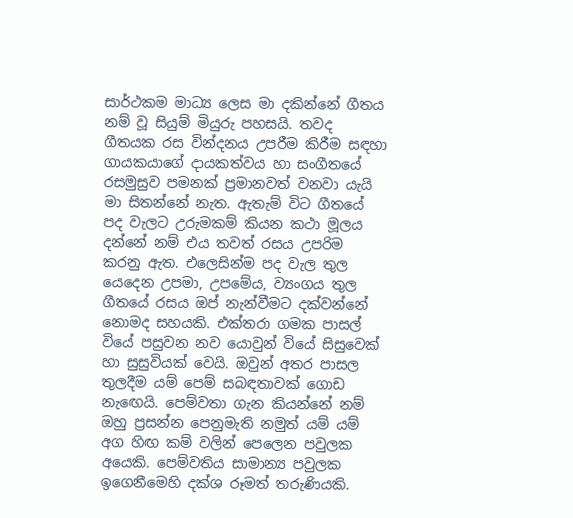සාර්ථකම මාධ්‍ය ලෙස මා දකින්නේ ගීතය නම් වූ සියුම් මියුරු පහසයි. තවද ගීතයක රස වින්දනය උපරීම කිරීම සඳහා ගායකයාගේ දායකත්වය හා සංගීතයේ රසමුසුව පමනක් ප්‍රමානවත් වනවා යැයි මා සිතන්නේ නැත. ඇතැම් විට ගීතයේ පද වැලට උරුමකම් කියන කථා මූලය දන්නේ නම් එය තවත් රසය උපරිම කරනු ඇත. එලෙසින්ම පද වැල තුල යෙදෙන උපමා, උපමේය, ව්‍යංගය තුල ගීතයේ රසය ඔප් නැන්වීමට දක්වන්නේ නොමද සහයකි. එක්තරා ගමක පාසල් වියේ පසුවන නව යොවුන් වියේ සිසුවෙක් හා සුසුවියක් වෙයි. ඔවුන් අතර පාසල තුලදීම යම් පෙම් සබඳතාවක් ගොඩ නැඟෙයි. පෙම්වතා ගැන කියන්නේ නම් ඔහු ප්‍රසන්න පෙනුමැති නමුත් යම් යම් අග හිඟ කම් වලින් පෙලෙන පවුලක අයෙකි. පෙම්වතිය සාමාන්‍ය පවුලක ඉගෙනීමෙහි දක්ශ රූමත් තරුණියකි.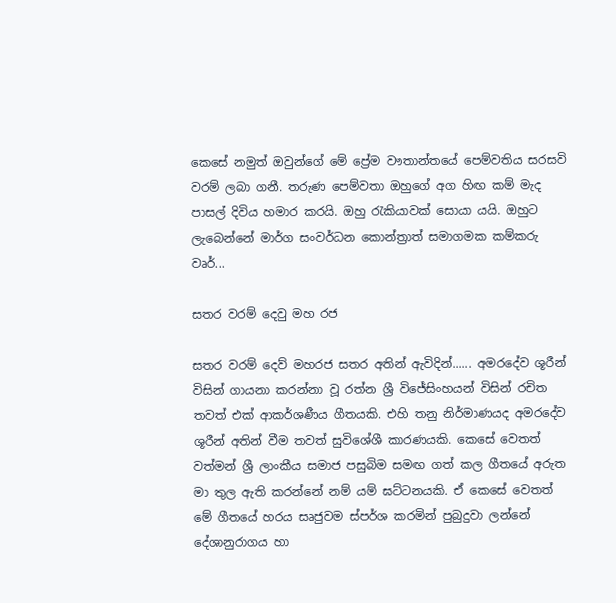කෙසේ නමුත් ඔවුන්ගේ මේ ප්‍රේම වෟතාන්තයේ පෙම්වතිය සරසවි වරම් ලබා ගනී. තරුණ පෙම්වතා ඔහුගේ අග හිඟ කම් මැද පාසල් දිවිය හමාර කරයි. ඔහු රැකියාවක් සොයා යයි. ඔහුට ලැබෙන්නේ මාර්ග සංවර්ධන කොන්ත්‍රාත් සමාගමක කම්කරු වෘර්...

සතර වරම් දෙවු මහ රජ

සතර වරම් දෙව් මහරජ සතර අතින් ඇවිදින්...... අමරදේව ශූරීන් විසින් ගායනා කරන්නා වූ රත්න ශ්‍රී විජේසිංහයන් විසින් රචිත තවත් එක් ආකර්ශණීය ගීතයකි. එහි තනු නිර්මාණයද අමරදේව ශූරීන් අතින් වීම තවත් සුවිශේශී කාරණයකි. කෙසේ වෙතත් වත්මන් ශ්‍රී ලාංකීය සමාජ පසුබිම සමඟ ගත් කල ගීත‍යේ අරුත මා තුල ඇති කරන්නේ නම් යම් ඝට්ටනයකි. ඒ කෙසේ වෙතත් මේ ගීතයේ හරය සෘජුවම ස්පර්ශ කරමින් පුබුදුවා ලන්නේ දේශානුරාගය හා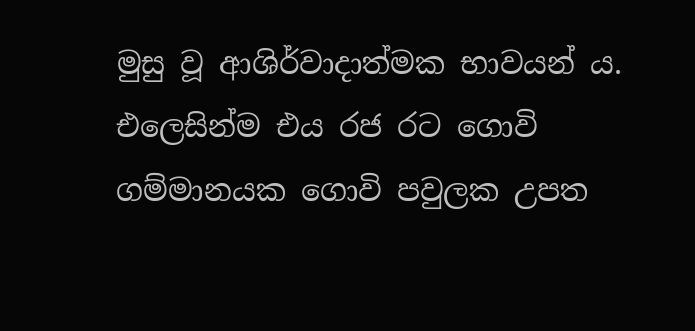මුසු වූ ආශිර්වාදාත්මක භාවයන් ය. එලෙසින්ම එය රජ රට ගොවි ගම්මානයක ගොවි පවුලක උපත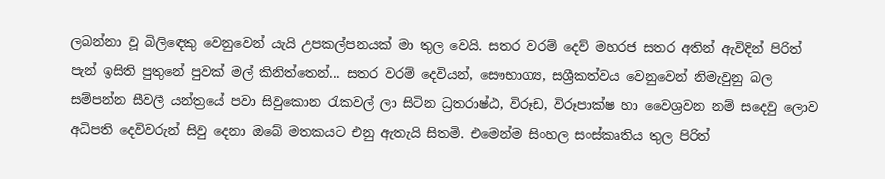ලබන්නා වූ බිලිඳෙකු වෙනුවෙන් යැයි උපකල්පනයක් මා තුල වෙයි. සතර වරම් දෙව් මහරජ සතර අතින් ඇවිදින් පිරිත් පැන් ඉසිති පුතුනේ පුවක් මල් කිනිත්තෙන්... සතර වරම් දෙවියන්, සෞභාග්‍ය, සශ්‍රීකත්වය වෙනුවෙන් නිමැවුනු බල සම්පන්න සීවලී යන්ත්‍රයේ පවා සිවුකොන රැකවල් ලා සිටින ධ්‍රතරාෂ්ඨ, විරූඩ, විරූපාක්ෂ හා වෛශ්‍රවන නම් සදෙවු ලොව අධිපති දෙවිවරුන් සිවු දෙනා ඔබේ මතකයට එනු ඇතැයි සිතමි. එමෙන්ම සිංහල සංස්කෘතිය තුල පිරිත්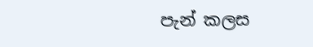පැන් කලස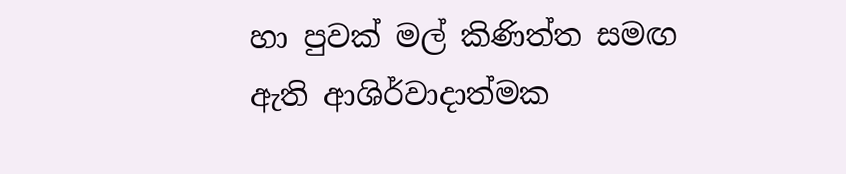හා පුවක් මල් කිණිත්ත සමඟ ඇති ආශිර්වාදාත්මක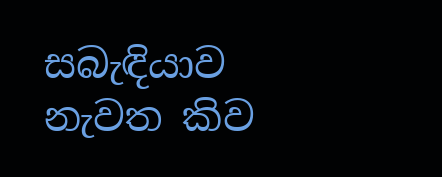සබැඳියාව නැවත කිව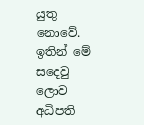යුතු නොවේ. ඉතින් මේ සදෙවු ලොව අධිපති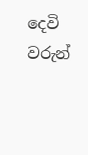දෙවි වරුන්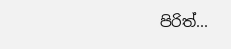පිරිත්...